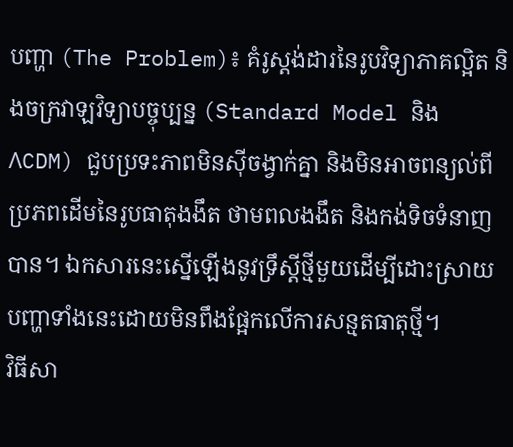បញ្ហា (The Problem)៖ គំរូស្តង់ដារនៃរូបវិទ្យាភាគល្អិត និងចក្រវាឡវិទ្យាបច្ចុប្បន្ន (Standard Model និង ΛCDM) ជួបប្រទះភាពមិនស៊ីចង្វាក់គ្នា និងមិនអាចពន្យល់ពីប្រភពដើមនៃរូបធាតុងងឹត ថាមពលងងឹត និងកង់ទិចទំនាញបាន។ ឯកសារនេះស្នើឡើងនូវទ្រឹស្តីថ្មីមួយដើម្បីដោះស្រាយបញ្ហាទាំងនេះដោយមិនពឹងផ្អែកលើការសន្មតធាតុថ្មី។
វិធីសា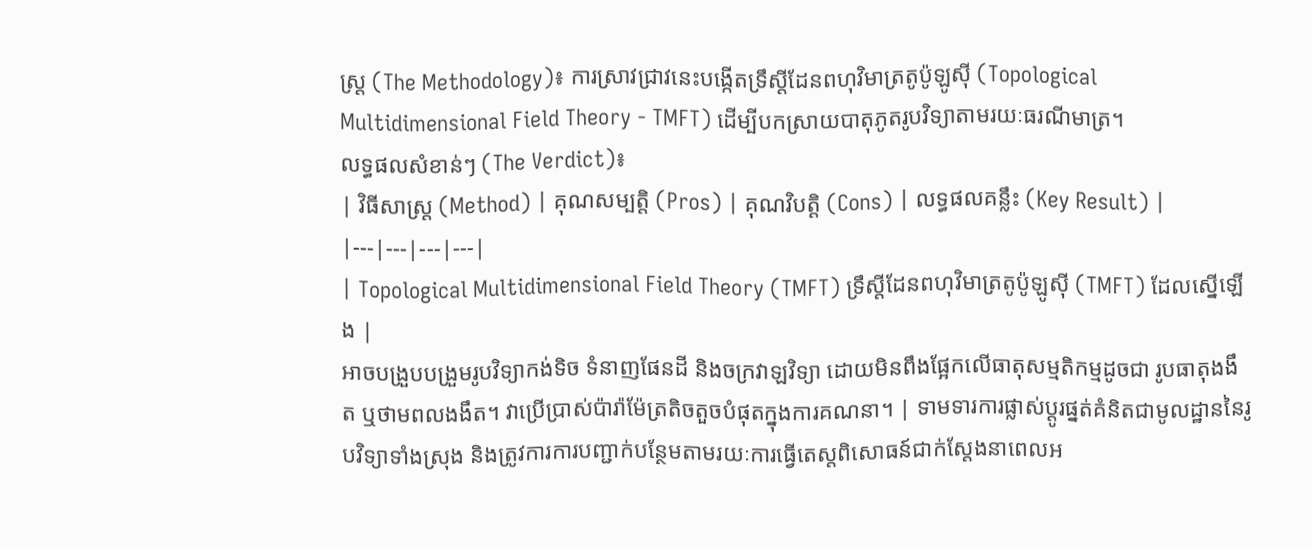ស្ត្រ (The Methodology)៖ ការស្រាវជ្រាវនេះបង្កើតទ្រឹស្តីដែនពហុវិមាត្រតូប៉ូឡូស៊ី (Topological Multidimensional Field Theory - TMFT) ដើម្បីបកស្រាយបាតុភូតរូបវិទ្យាតាមរយៈធរណីមាត្រ។
លទ្ធផលសំខាន់ៗ (The Verdict)៖
| វិធីសាស្ត្រ (Method) | គុណសម្បត្តិ (Pros) | គុណវិបត្តិ (Cons) | លទ្ធផលគន្លឹះ (Key Result) |
|---|---|---|---|
| Topological Multidimensional Field Theory (TMFT) ទ្រឹស្តីដែនពហុវិមាត្រតូប៉ូឡូស៊ី (TMFT) ដែលស្នើឡើង |
អាចបង្រួបបង្រួមរូបវិទ្យាកង់ទិច ទំនាញផែនដី និងចក្រវាឡវិទ្យា ដោយមិនពឹងផ្អែកលើធាតុសម្មតិកម្មដូចជា រូបធាតុងងឹត ឬថាមពលងងឹត។ វាប្រើប្រាស់ប៉ារ៉ាម៉ែត្រតិចតួចបំផុតក្នុងការគណនា។ | ទាមទារការផ្លាស់ប្តូរផ្នត់គំនិតជាមូលដ្ឋាននៃរូបវិទ្យាទាំងស្រុង និងត្រូវការការបញ្ជាក់បន្ថែមតាមរយៈការធ្វើតេស្តពិសោធន៍ជាក់ស្តែងនាពេលអ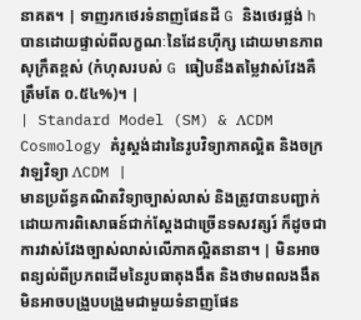នាគត។ | ទាញរកថេរទំនាញផែនដី G និងថេរផ្លង់ h បានដោយផ្ទាល់ពីលក្ខណៈនៃដែនហ៊ីក្ស ដោយមានភាពសុក្រឹតខ្ពស់ (កំហុសរបស់ G ធៀបនឹងតម្លៃវាស់វែងគឺត្រឹមតែ ០.៥៤%)។ |
| Standard Model (SM) & ΛCDM Cosmology គំរូស្តង់ដារនៃរូបវិទ្យាភាគល្អិត និងចក្រវាឡវិទ្យា ΛCDM |
មានប្រព័ន្ធគណិតវិទ្យាច្បាស់លាស់ និងត្រូវបានបញ្ជាក់ដោយការពិសោធន៍ជាក់ស្តែងជាច្រើនទសវត្សរ៍ ក៏ដូចជាការវាស់វែងច្បាស់លាស់លើភាគល្អិតនានា។ | មិនអាចពន្យល់ពីប្រភពដើមនៃរូបធាតុងងឹត និងថាមពលងងឹត មិនអាចបង្រួបបង្រួមជាមួយទំនាញផែន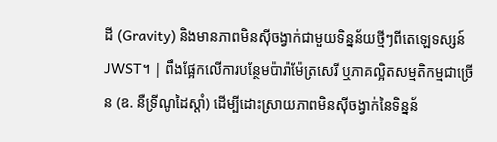ដី (Gravity) និងមានភាពមិនស៊ីចង្វាក់ជាមួយទិន្នន័យថ្មីៗពីតេឡេទស្សន៍ JWST។ | ពឹងផ្អែកលើការបន្ថែមប៉ារ៉ាម៉ែត្រសេរី ឬភាគល្អិតសម្មតិកម្មជាច្រើន (ឧ. នឺទ្រីណូដៃស្តាំ) ដើម្បីដោះស្រាយភាពមិនស៊ីចង្វាក់នៃទិន្នន័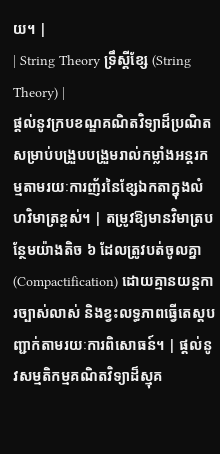យ។ |
| String Theory ទ្រឹស្តីខ្សែ (String Theory) |
ផ្តល់នូវក្របខណ្ឌគណិតវិទ្យាដ៏ប្រណិតសម្រាប់បង្រួបបង្រួមរាល់កម្លាំងអន្តរកម្មតាមរយៈការញ័រនៃខ្សែឯកតាក្នុងលំហវិមាត្រខ្ពស់។ | តម្រូវឱ្យមានវិមាត្របន្ថែមយ៉ាងតិច ៦ ដែលត្រូវបត់ចូលគ្នា (Compactification) ដោយគ្មានយន្តការច្បាស់លាស់ និងខ្វះលទ្ធភាពធ្វើតេស្តបញ្ជាក់តាមរយៈការពិសោធន៍។ | ផ្តល់នូវសម្មតិកម្មគណិតវិទ្យាដ៏ស្មុគ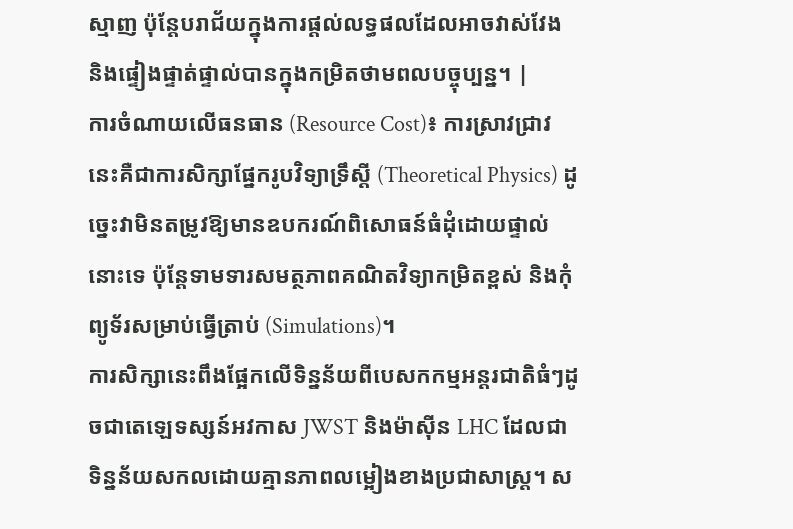ស្មាញ ប៉ុន្តែបរាជ័យក្នុងការផ្តល់លទ្ធផលដែលអាចវាស់វែង និងផ្ទៀងផ្ទាត់ផ្ទាល់បានក្នុងកម្រិតថាមពលបច្ចុប្បន្ន។ |
ការចំណាយលើធនធាន (Resource Cost)៖ ការស្រាវជ្រាវនេះគឺជាការសិក្សាផ្នែករូបវិទ្យាទ្រឹស្តី (Theoretical Physics) ដូច្នេះវាមិនតម្រូវឱ្យមានឧបករណ៍ពិសោធន៍ធំដុំដោយផ្ទាល់នោះទេ ប៉ុន្តែទាមទារសមត្ថភាពគណិតវិទ្យាកម្រិតខ្ពស់ និងកុំព្យូទ័រសម្រាប់ធ្វើត្រាប់ (Simulations)។
ការសិក្សានេះពឹងផ្អែកលើទិន្នន័យពីបេសកកម្មអន្តរជាតិធំៗដូចជាតេឡេទស្សន៍អវកាស JWST និងម៉ាស៊ីន LHC ដែលជាទិន្នន័យសកលដោយគ្មានភាពលម្អៀងខាងប្រជាសាស្ត្រ។ ស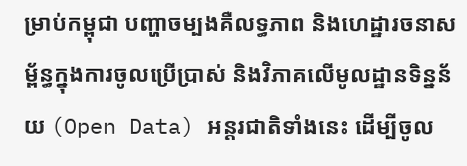ម្រាប់កម្ពុជា បញ្ហាចម្បងគឺលទ្ធភាព និងហេដ្ឋារចនាសម្ព័ន្ធក្នុងការចូលប្រើប្រាស់ និងវិភាគលើមូលដ្ឋានទិន្នន័យ (Open Data) អន្តរជាតិទាំងនេះ ដើម្បីចូល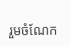រួមចំណែក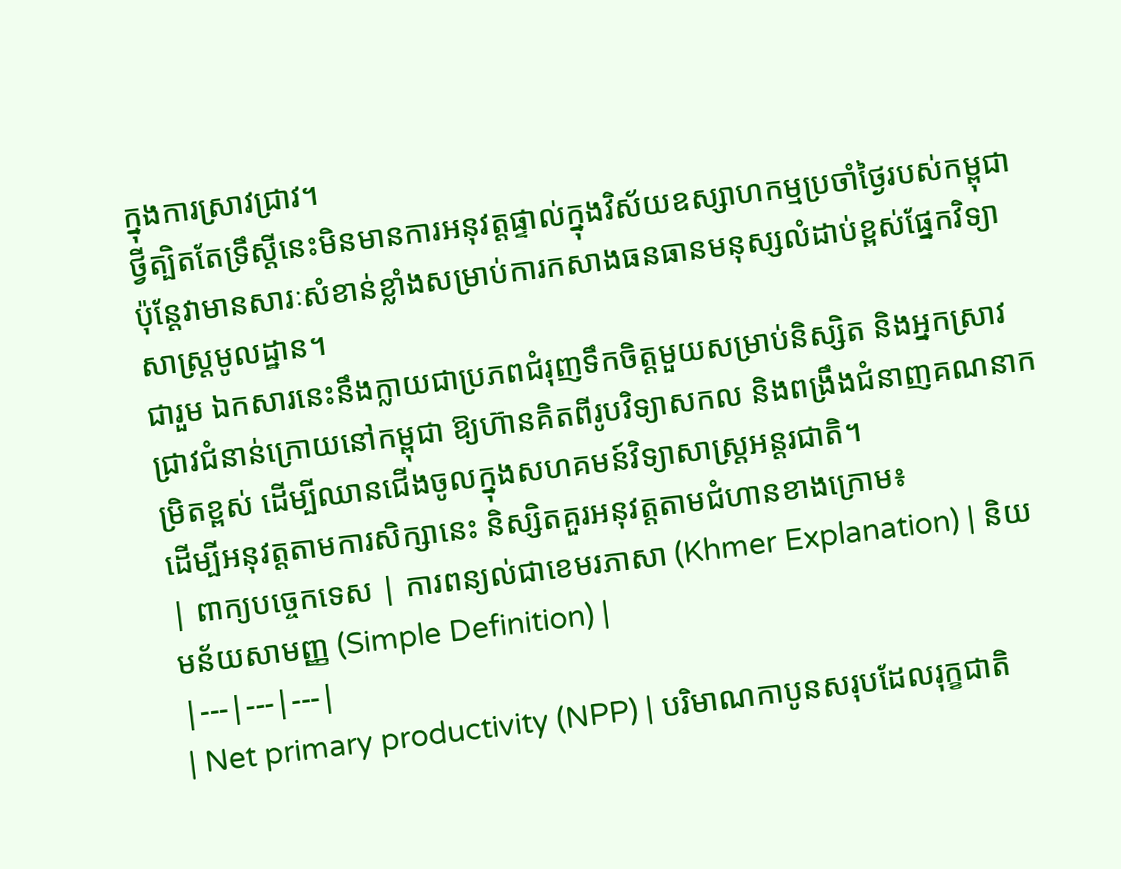ក្នុងការស្រាវជ្រាវ។
ថ្វីត្បិតតែទ្រឹស្តីនេះមិនមានការអនុវត្តផ្ទាល់ក្នុងវិស័យឧស្សាហកម្មប្រចាំថ្ងៃរបស់កម្ពុជា ប៉ុន្តែវាមានសារៈសំខាន់ខ្លាំងសម្រាប់ការកសាងធនធានមនុស្សលំដាប់ខ្ពស់ផ្នែកវិទ្យាសាស្ត្រមូលដ្ឋាន។
ជារួម ឯកសារនេះនឹងក្លាយជាប្រភពជំរុញទឹកចិត្តមួយសម្រាប់និស្សិត និងអ្នកស្រាវជ្រាវជំនាន់ក្រោយនៅកម្ពុជា ឱ្យហ៊ានគិតពីរូបវិទ្យាសកល និងពង្រឹងជំនាញគណនាកម្រិតខ្ពស់ ដើម្បីឈានជើងចូលក្នុងសហគមន៍វិទ្យាសាស្ត្រអន្តរជាតិ។
ដើម្បីអនុវត្តតាមការសិក្សានេះ និស្សិតគួរអនុវត្តតាមជំហានខាងក្រោម៖
| ពាក្យបច្ចេកទេស | ការពន្យល់ជាខេមរភាសា (Khmer Explanation) | និយមន័យសាមញ្ញ (Simple Definition) |
|---|---|---|
| Net primary productivity (NPP) | បរិមាណកាបូនសរុបដែលរុក្ខជាតិ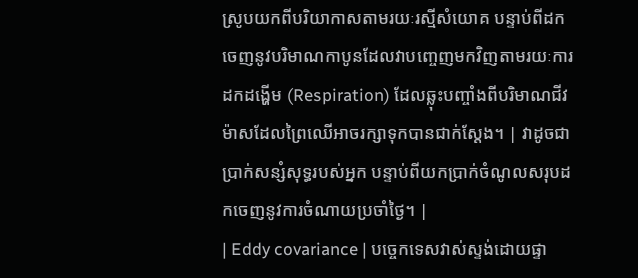ស្រូបយកពីបរិយាកាសតាមរយៈរស្មីសំយោគ បន្ទាប់ពីដកចេញនូវបរិមាណកាបូនដែលវាបញ្ចេញមកវិញតាមរយៈការដកដង្ហើម (Respiration) ដែលឆ្លុះបញ្ចាំងពីបរិមាណជីវម៉ាសដែលព្រៃឈើអាចរក្សាទុកបានជាក់ស្តែង។ | វាដូចជាប្រាក់សន្សំសុទ្ធរបស់អ្នក បន្ទាប់ពីយកប្រាក់ចំណូលសរុបដកចេញនូវការចំណាយប្រចាំថ្ងៃ។ |
| Eddy covariance | បច្ចេកទេសវាស់ស្ទង់ដោយផ្ទា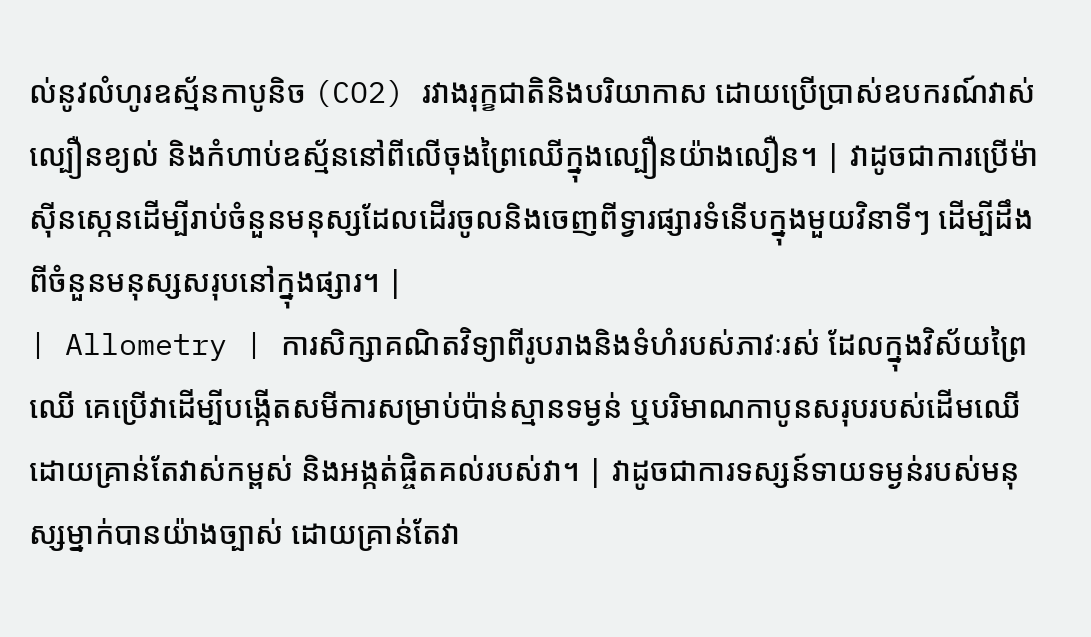ល់នូវលំហូរឧស្ម័នកាបូនិច (CO2) រវាងរុក្ខជាតិនិងបរិយាកាស ដោយប្រើប្រាស់ឧបករណ៍វាស់ល្បឿនខ្យល់ និងកំហាប់ឧស្ម័ននៅពីលើចុងព្រៃឈើក្នុងល្បឿនយ៉ាងលឿន។ | វាដូចជាការប្រើម៉ាស៊ីនស្កេនដើម្បីរាប់ចំនួនមនុស្សដែលដើរចូលនិងចេញពីទ្វារផ្សារទំនើបក្នុងមួយវិនាទីៗ ដើម្បីដឹងពីចំនួនមនុស្សសរុបនៅក្នុងផ្សារ។ |
| Allometry | ការសិក្សាគណិតវិទ្យាពីរូបរាងនិងទំហំរបស់ភាវៈរស់ ដែលក្នុងវិស័យព្រៃឈើ គេប្រើវាដើម្បីបង្កើតសមីការសម្រាប់ប៉ាន់ស្មានទម្ងន់ ឬបរិមាណកាបូនសរុបរបស់ដើមឈើ ដោយគ្រាន់តែវាស់កម្ពស់ និងអង្កត់ផ្ចិតគល់របស់វា។ | វាដូចជាការទស្សន៍ទាយទម្ងន់របស់មនុស្សម្នាក់បានយ៉ាងច្បាស់ ដោយគ្រាន់តែវា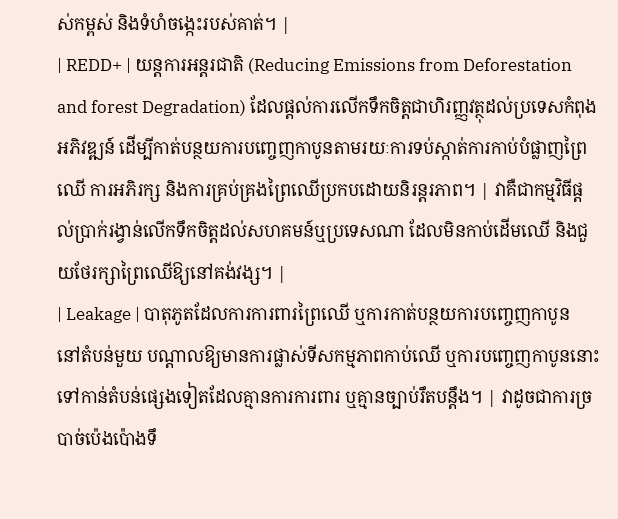ស់កម្ពស់ និងទំហំចង្កេះរបស់គាត់។ |
| REDD+ | យន្តការអន្តរជាតិ (Reducing Emissions from Deforestation and forest Degradation) ដែលផ្តល់ការលើកទឹកចិត្តជាហិរញ្ញវត្ថុដល់ប្រទេសកំពុងអភិវឌ្ឍន៍ ដើម្បីកាត់បន្ថយការបញ្ចេញកាបូនតាមរយៈការទប់ស្កាត់ការកាប់បំផ្លាញព្រៃឈើ ការអភិរក្ស និងការគ្រប់គ្រងព្រៃឈើប្រកបដោយនិរន្តរភាព។ | វាគឺជាកម្មវិធីផ្តល់ប្រាក់រង្វាន់លើកទឹកចិត្តដល់សហគមន៍ឬប្រទេសណា ដែលមិនកាប់ដើមឈើ និងជួយថែរក្សាព្រៃឈើឱ្យនៅគង់វង្ស។ |
| Leakage | បាតុភូតដែលការការពារព្រៃឈើ ឬការកាត់បន្ថយការបញ្ចេញកាបូននៅតំបន់មួយ បណ្តាលឱ្យមានការផ្លាស់ទីសកម្មភាពកាប់ឈើ ឬការបញ្ចេញកាបូននោះទៅកាន់តំបន់ផ្សេងទៀតដែលគ្មានការការពារ ឬគ្មានច្បាប់រឹតបន្តឹង។ | វាដូចជាការច្របាច់ប៉េងប៉ោងទឹ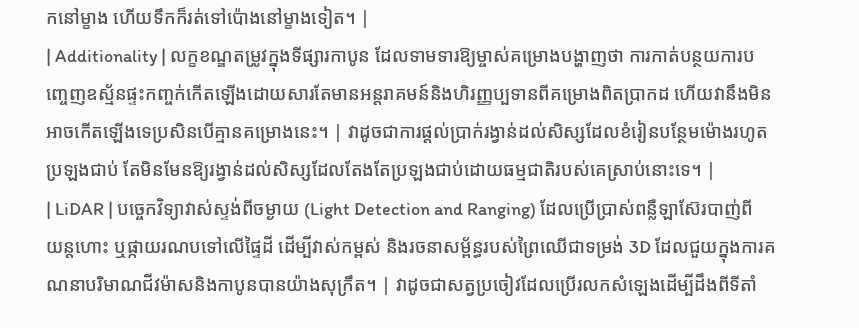កនៅម្ខាង ហើយទឹកក៏រត់ទៅប៉ោងនៅម្ខាងទៀត។ |
| Additionality | លក្ខខណ្ឌតម្រូវក្នុងទីផ្សារកាបូន ដែលទាមទារឱ្យម្ចាស់គម្រោងបង្ហាញថា ការកាត់បន្ថយការបញ្ចេញឧស្ម័នផ្ទះកញ្ចក់កើតឡើងដោយសារតែមានអន្តរាគមន៍និងហិរញ្ញប្បទានពីគម្រោងពិតប្រាកដ ហើយវានឹងមិនអាចកើតឡើងទេប្រសិនបើគ្មានគម្រោងនេះ។ | វាដូចជាការផ្តល់ប្រាក់រង្វាន់ដល់សិស្សដែលខំរៀនបន្ថែមម៉ោងរហូតប្រឡងជាប់ តែមិនមែនឱ្យរង្វាន់ដល់សិស្សដែលតែងតែប្រឡងជាប់ដោយធម្មជាតិរបស់គេស្រាប់នោះទេ។ |
| LiDAR | បច្ចេកវិទ្យាវាស់ស្ទង់ពីចម្ងាយ (Light Detection and Ranging) ដែលប្រើប្រាស់ពន្លឺឡាស៊ែរបាញ់ពីយន្តហោះ ឬផ្កាយរណបទៅលើផ្ទៃដី ដើម្បីវាស់កម្ពស់ និងរចនាសម្ព័ន្ធរបស់ព្រៃឈើជាទម្រង់ 3D ដែលជួយក្នុងការគណនាបរិមាណជីវម៉ាសនិងកាបូនបានយ៉ាងសុក្រឹត។ | វាដូចជាសត្វប្រចៀវដែលប្រើរលកសំឡេងដើម្បីដឹងពីទីតាំ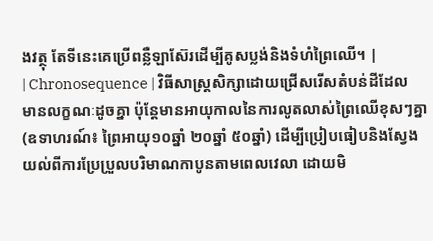ងវត្ថុ តែទីនេះគេប្រើពន្លឺឡាស៊ែរដើម្បីគូសប្លង់និងទំហំព្រៃឈើ។ |
| Chronosequence | វិធីសាស្ត្រសិក្សាដោយជ្រើសរើសតំបន់ដីដែលមានលក្ខណៈដូចគ្នា ប៉ុន្តែមានអាយុកាលនៃការលូតលាស់ព្រៃឈើខុសៗគ្នា (ឧទាហរណ៍៖ ព្រៃអាយុ១០ឆ្នាំ ២០ឆ្នាំ ៥០ឆ្នាំ) ដើម្បីប្រៀបធៀបនិងស្វែងយល់ពីការប្រែប្រួលបរិមាណកាបូនតាមពេលវេលា ដោយមិ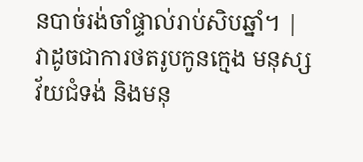នបាច់រង់ចាំផ្ទាល់រាប់សិបឆ្នាំ។ | វាដូចជាការថតរូបកូនក្មេង មនុស្សវ័យជំទង់ និងមនុ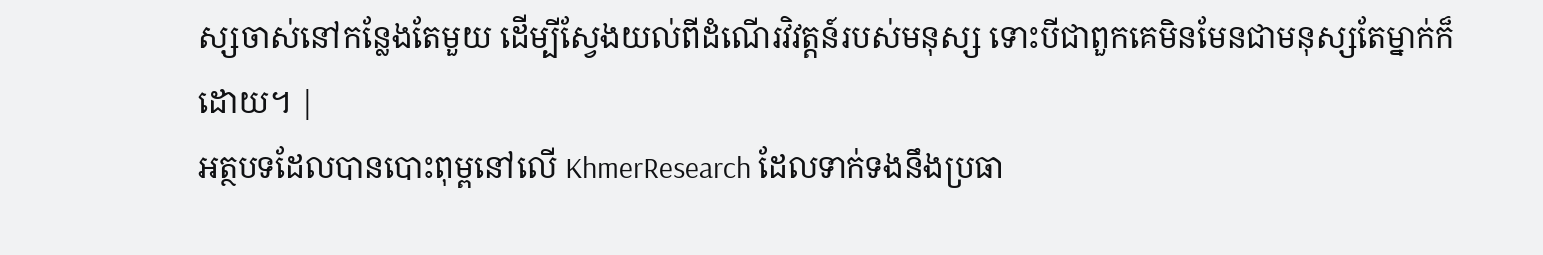ស្សចាស់នៅកន្លែងតែមួយ ដើម្បីស្វែងយល់ពីដំណើរវិវត្តន៍របស់មនុស្ស ទោះបីជាពួកគេមិនមែនជាមនុស្សតែម្នាក់ក៏ដោយ។ |
អត្ថបទដែលបានបោះពុម្ពនៅលើ KhmerResearch ដែលទាក់ទងនឹងប្រធា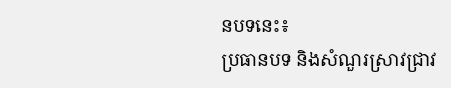នបទនេះ៖
ប្រធានបទ និងសំណួរស្រាវជ្រាវ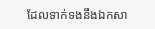ដែលទាក់ទងនឹងឯកសា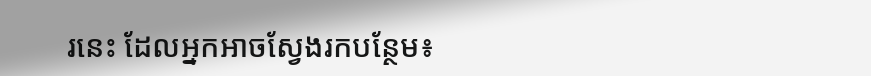រនេះ ដែលអ្នកអាចស្វែងរកបន្ថែម៖